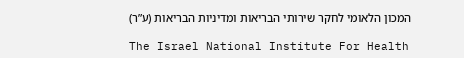המכון הלאומי לחקר שירותי הבריאות ומדיניות הבריאות (ע”ר)

The Israel National Institute For Health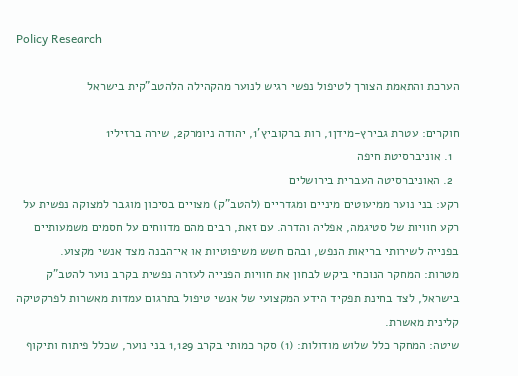Policy Research

הערכת והתאמת הצורך לטיפול נפשי רגיש לנוער מהקהילה הלהטב"קית בישראל

חוקרים: עטרת גבירץ-מידן1, רות ברקוביץ'1, יהודה ניומרק2, שירה ברזילי1
  1. אוניברסיטת חיפה
  2. האוניברסיטה העברית בירושלים
רקע: בני נוער ממיעוטים מיניים ומגדריים (להטב"ק) מצויים בסיכון מוגבר למצוקה נפשית על רקע חוויות של סטיגמה, אפליה והדרה. עם זאת, רבים מהם מדווחים על חסמים משמעותיים בפנייה לשירותי בריאות הנפש, ובהם חשש משיפוטיות או אי־הבנה מצד אנשי מקצוע.
מטרות: המחקר הנוכחי ביקש לבחון את חוויות הפנייה לעזרה נפשית בקרב נוער להטב"ק בישראל, לצד בחינת תפקיד הידע המקצועי של אנשי טיפול בתרגום עמדות מאשרות לפרקטיקה קלינית מאשרת.
שיטה: המחקר כלל שלוש מודולות: (1) סקר כמותי בקרב 1,129 בני נוער, שכלל פיתוח ותיקוף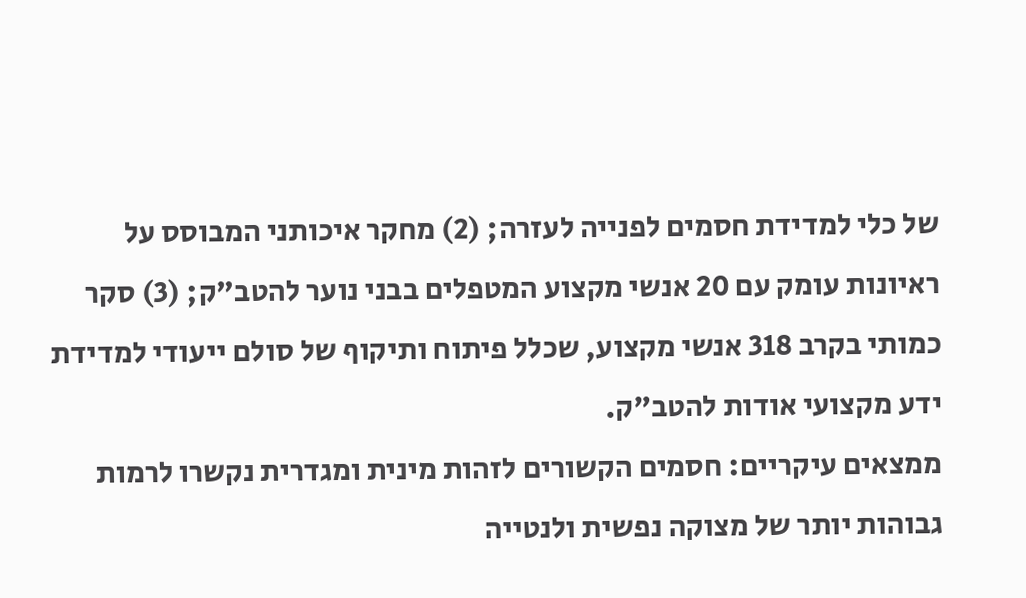של כלי למדידת חסמים לפנייה לעזרה; (2) מחקר איכותני המבוסס על ראיונות עומק עם 20 אנשי מקצוע המטפלים בבני נוער להטב"ק; (3) סקר כמותי בקרב 318 אנשי מקצוע, שכלל פיתוח ותיקוף של סולם ייעודי למדידת ידע מקצועי אודות להטב"ק.
ממצאים עיקריים: חסמים הקשורים לזהות מינית ומגדרית נקשרו לרמות גבוהות יותר של מצוקה נפשית ולנטייה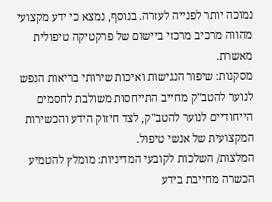נמוכה יותר לפנייה לעזרה. בנוסף, נמצא כי ידע מקצועי מהווה מרכיב מרכזי ביישום של פרקטיקה טיפולית מאשרת.
מסקנות: שיפור הנגישות ואיכות שירותי בריאות הנפש לנוער להטב"ק מחייב התייחסות משולבת לחסמים הייחודיים לנוער להטב"ק, לצד חיזוק הידע והכשירות המקצועית של אנשי טיפול.
המלצות/ השלכות לקובעי המדיניות: מומלץ להטמיע הכשרה מחייבת בידע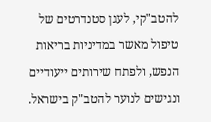להטב"קי, לעגן סטנדרטים של טיפול מאשר במדיניות בריאות הנפש, ולפתח שירותים ייעודיים ונגישים לנוער להטב"ק בישראל.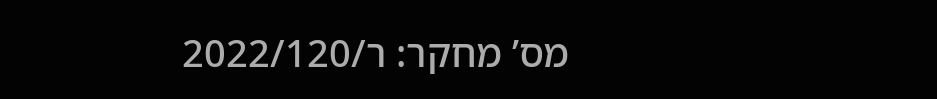מס’ מחקר: ר/2022/120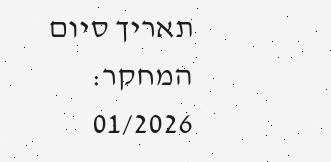תאריך סיום המחקר: 01/2026